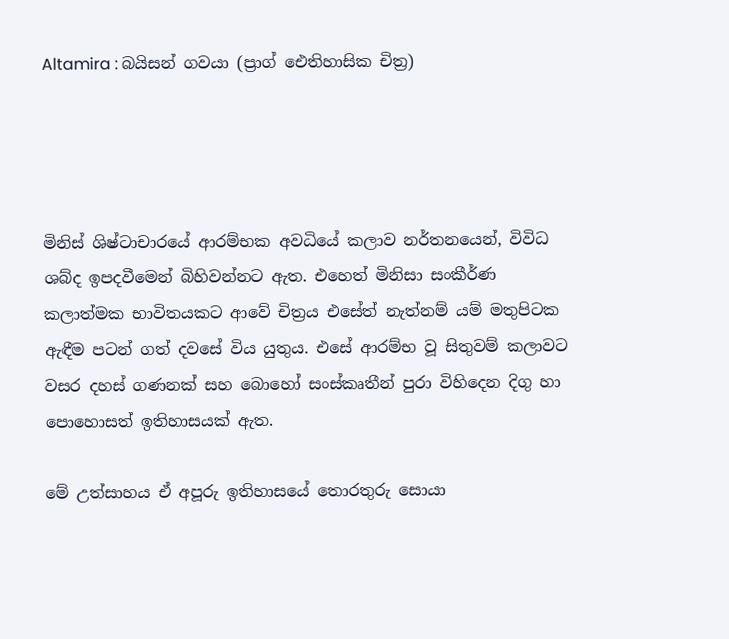Altamira : බයිසන් ගවයා (ප්‍රාග් ඓතිහාසික චිත්‍ර)




මිනිස් ශිෂ්ටාචාරයේ ආරම්භක අවධියේ කලාව නර්තනයෙන්, විවිධ ශබ්ද ඉපදවීමෙන් බිහිවන්නට ඇත. එහෙත් මිනිසා සංකීර්ණ කලාත්මක භාවිතයකට ආවේ චිත්‍රය එසේත් නැත්නම් යම් මතුපිටක ඇඳීම පටන් ගත් දවසේ විය යුතුය. එසේ ආරම්භ වූ සිතුවම් කලාවට වසර දහස් ගණනක් සහ බොහෝ සංස්කෘතීන් පුරා විහිදෙන දිගු හා පොහොසත් ඉතිහාසයක් ඇත.

මේ උත්සාහය ඒ අපූරු ඉතිහාසයේ තොරතුරු සොයා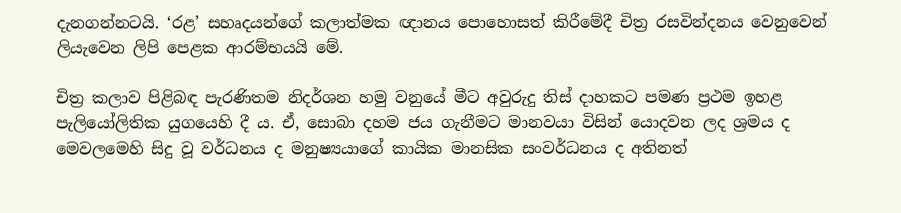දැනගන්නටයි. ‘රළ’ සහෘදයන්ගේ කලාත්මක ඥානය පොහොසත් කිරීමේදී චිත්‍ර රසවින්දනය වෙනුවෙන් ලියැවෙන ලිපි පෙළක ආරම්භයයි මේ.

චිත්‍ර කලාව පිළිබඳ පැරණිතම නිදර්ශන හමු වනුයේ මීට අවුරුදු තිස් දාහකට පමණ ප්‍රථම ඉහළ පැලියෝලිතික යුගයෙහි දී ය. ඒ, සොබා දහම ජය ගැනීමට මානවයා විසින් යොදවන ලද ශ්‍රමය ද මෙවලමෙහි සිදු වූ වර්ධනය ද මනුෂ්‍යයාගේ කායික මානසික සංවර්ධනය ද අතිනත්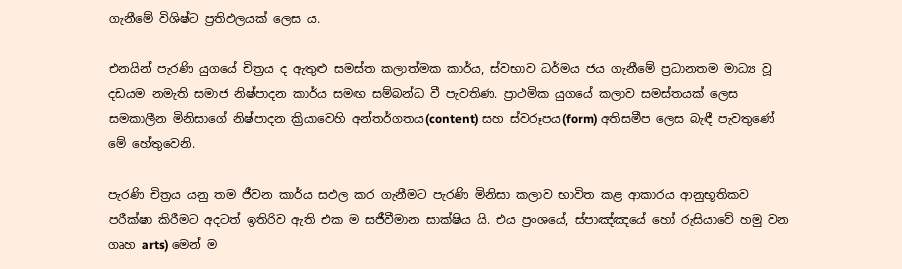ගැනීමේ විශිෂ්ට ප්‍රතිඵලයක් ලෙස ය.

එනයින් පැරණි යුගයේ චිත්‍රය ද ඇතුළු සමස්ත කලාත්මක කාර්ය, ස්වභාව ධර්මය ජය ගැනීමේ ප්‍රධානතම මාධ්‍ය වූ දඩයම නමැති සමාජ නිෂ්පාදන කාර්ය සමඟ සම්බන්ධ වී පැවතිණ. ප්‍රාථමික යුගයේ කලාව සමස්තයක් ලෙස සමකාලීන මිනිසාගේ නිෂ්පාදන ක්‍රියාවෙහි අන්තර්ගතය(content) සහ ස්වරූපය(form) අතිසමීප ලෙස බැඳී පැවතුණේ මේ හේතුවෙනි.

පැරණි චිත්‍රය යනු තම ජීවන කාර්ය සඵල කර ගැනීමට පැරණි මිනිසා කලාව භාවිත කළ ආකාරය ආනුභූතිකව පරීක්ෂා කිරීමට අදටත් ඉතිරිව ඇති එක ම සජීවීමාන සාක්ෂිය යි. එය ප්‍රංශයේ, ස්පාඤ්ඤයේ හෝ රුසියාවේ හමු වන ගෘහ arts) මෙන් ම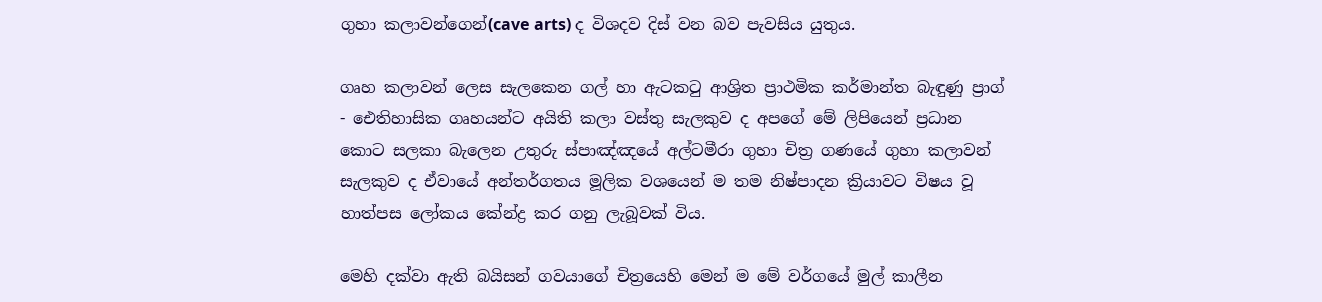ගුහා කලාවන්ගෙන්(cave arts) ද විශදව දිස් වන බව පැවසිය යුතුය.

ගෘහ කලාවන් ලෙස සැලකෙන ගල් හා ඇටකටු ආශ්‍රිත ප්‍රාථමික කර්මාන්ත බැඳුණු ප්‍රාග් - ඓතිහාසික ගෘහයන්ට අයිති කලා වස්තු සැලකුව ද අපගේ මේ ලිපියෙන් ප්‍රධාන කොට සලකා බැලෙන උතුරු ස්පාඤ්ඤයේ අල්ටමීරා ගුහා චිත්‍ර ගණයේ ගුහා කලාවන් සැලකුව ද ඒවායේ අන්තර්ගතය මූලික වශයෙන් ම තම නිෂ්පාදන ක්‍රියාවට විෂය වූ හාත්පස ලෝකය කේන්ද්‍ර කර ගනු ලැබූවක් විය.

මෙහි දක්වා ඇති බයිසන් ගවයාගේ චිත්‍රයෙහි මෙන් ම මේ වර්ගයේ මුල් කාලීන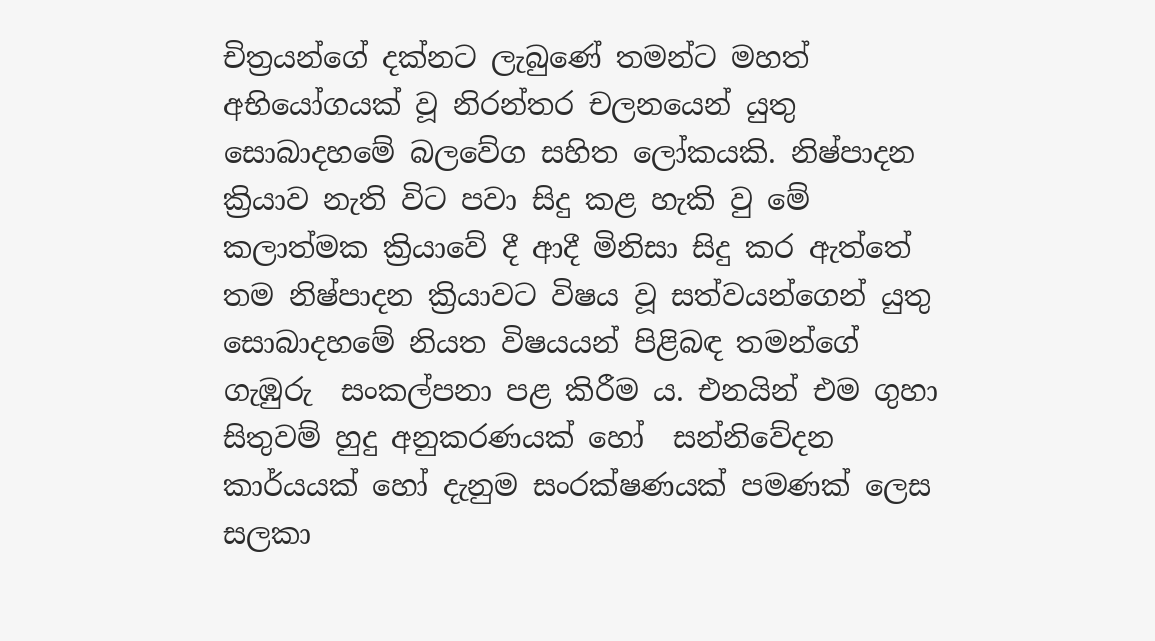චිත්‍රයන්ගේ දක්නට ලැබුණේ තමන්ට මහත් අභියෝගයක් වූ නිරන්තර චලනයෙන් යුතු සොබාදහමේ බලවේග සහිත ලෝකයකි. නිෂ්පාදන ක්‍රියාව නැති විට පවා සිදු කළ හැකි වු මේ කලාත්මක ක්‍රියාවේ දී ආදී මිනිසා සිදු කර ඇත්තේ තම නිෂ්පාදන ක්‍රියාවට විෂය වූ සත්වයන්ගෙන් යුතු සොබාදහමේ නියත විෂයයන් පිළිබඳ තමන්ගේ ගැඹුරු  සංකල්පනා පළ කිරීම ය. එනයින් එම ගුහා සිතුවම් හුදු අනුකරණයක් හෝ  සන්නිවේදන කාර්යයක් හෝ දැනුම සංරක්ෂණයක් පමණක් ලෙස සලකා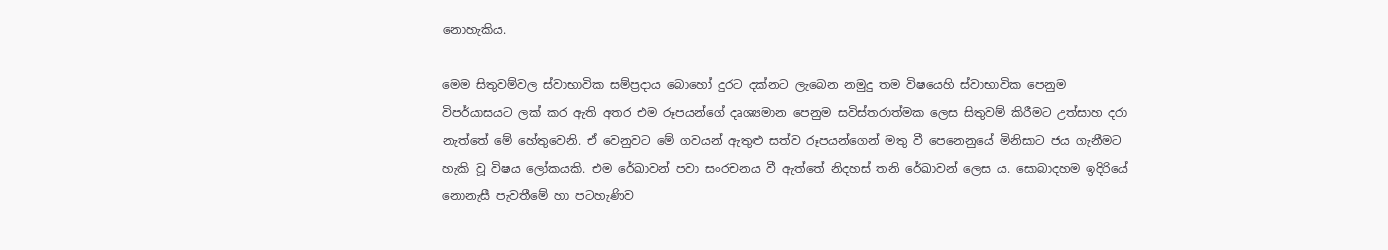නොහැකිය.

මෙම සිතුවම්වල ස්වාභාවික සම්ප්‍රදාය බොහෝ දුරට දක්නට ලැබෙන නමුදු තම විෂයෙහි ස්වාභාවික පෙනුම විපර්යාසයට ලක් කර ඇති අතර එම රූපයන්ගේ දෘශ්‍යමාන පෙනුම සවිස්තරාත්මක ලෙස සිතුවම් කිරීමට උත්සාහ දරා නැත්තේ මේ හේතුවෙනි. ඒ වෙනුවට මේ ගවයන් ඇතුළු සත්ව රූපයන්ගෙන් මතු වී පෙනෙනුයේ මිනිසාට ජය ගැනීමට හැකි වූ විෂය ලෝකයකි. එම රේඛාවන් පවා සංරචනය වී ඇත්තේ නිදහස් තනි රේඛාවන් ලෙස ය. සොබාදහම ඉදිරියේ නොනැසී පැවතීමේ හා පටහැණිව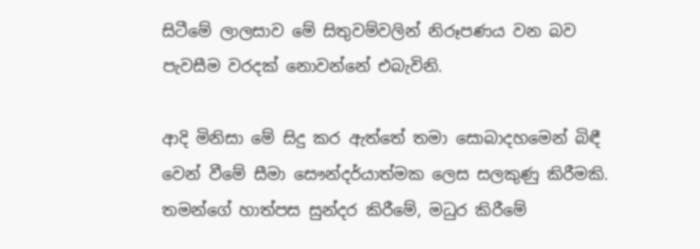සිටීමේ ලාලසාව මේ සිතුවම්වලින් නිරූපණය වන බව පැවසීම වරදක් නොවන්නේ එබැවිනි.

ආදි මිනිසා මේ සිදු කර ඇත්තේ තමා සොබාදහමෙන් බිඳී වෙන් වීමේ සීමා සෞන්දර්යාත්මක ලෙස සලකුණු කිරීමකි. තමන්ගේ හාත්පස සුන්දර කිරීමේ, මධුර කිරීමේ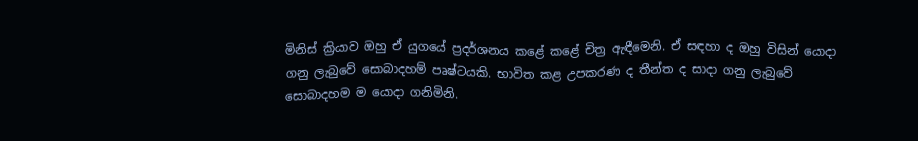මිනිස් ක්‍රියාව ඔහු ඒ යුගයේ ප්‍රදර්ශනය කළේ කළේ චිත්‍ර ඇඳීමෙනි. ඒ සඳහා ද ඔහු විසින් යොදා ගනු ලැබුවේ සොබාදහම් පෘෂ්ටයකි. භාවිත කළ උපකරණ ද තීන්ත ද සාදා ගනු ලැබුවේ සොබාදහම ම යොදා ගනිමිනි.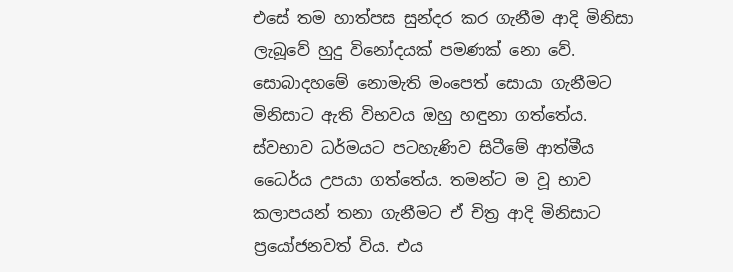එසේ තම හාත්පස සුන්දර කර ගැනීම ආදි මිනිසා ලැබූවේ හුදු විනෝදයක් පමණක් නො වේ. සොබාදහමේ නොමැති මංපෙත් සොයා ගැනීමට මිනිසාට ඇති විභවය ඔහු හඳුනා ගත්තේය. ස්වභාව ධර්මයට පටහැණිව සිටීමේ ආත්මීය ධෛර්ය උපයා ගත්තේය. තමන්ට ම වූ භාව කලාපයන් තනා ගැනීමට ඒ චිත්‍ර ආදි මිනිසාට ප්‍රයෝජනවත් විය. එය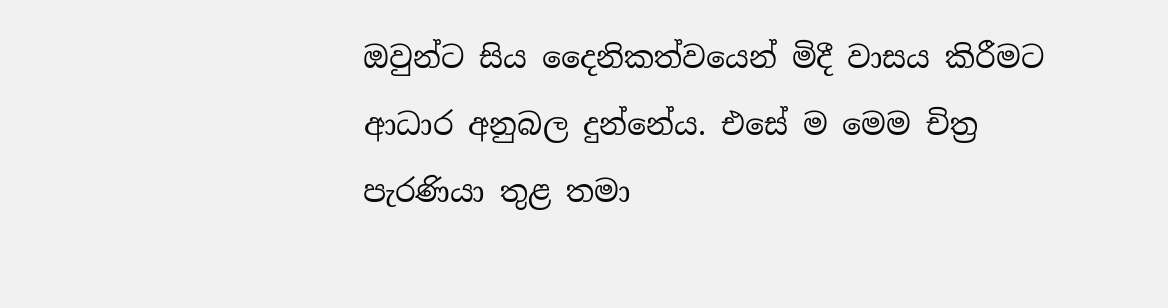ඔවුන්ට සිය දෛනිකත්වයෙන් මිදී වාසය කිරීමට ආධාර අනුබල දුන්නේය. එසේ ම මෙම චිත්‍ර පැරණියා තුළ තමා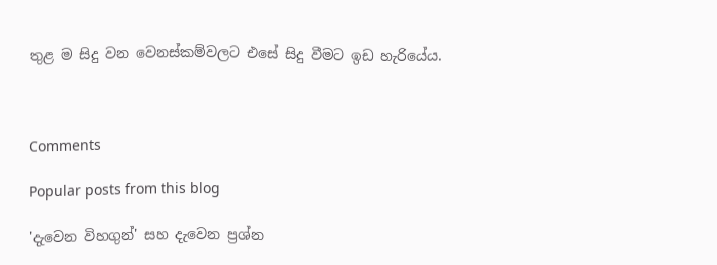තුළ ම සිදු වන වෙනස්කම්වලට එසේ සිදු වීමට ඉඩ හැරියේය.



Comments

Popular posts from this blog

'දැවෙන විහගුන්' සහ දැවෙන ප්‍රශ්න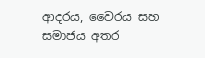ආදරය, වෛරය සහ සමාජය අතර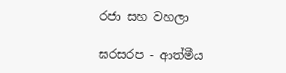රජා සහ වහලා

ඝරසරප - ආත්මීය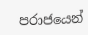පරාජයෙන්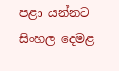පළා යන්නට සිංහල දෙමළ